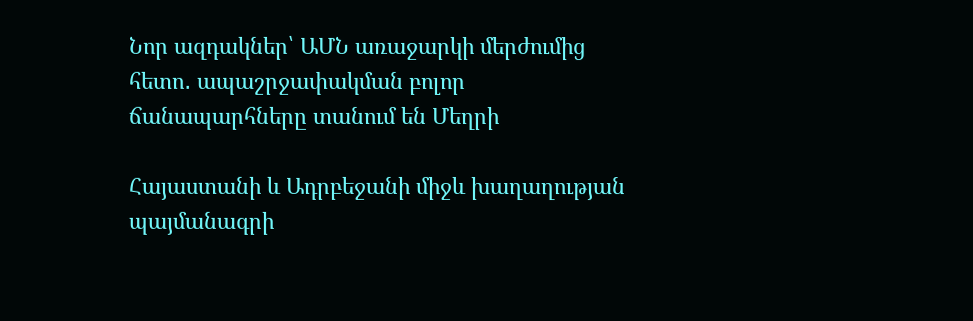Նոր ազդակներ՝ ԱՄՆ առաջարկի մերժումից հետո․ ապաշրջափակման բոլոր ճանապարհները տանում են Մեղրի

Հայաստանի և Ադրբեջանի միջև խաղաղության պայմանագրի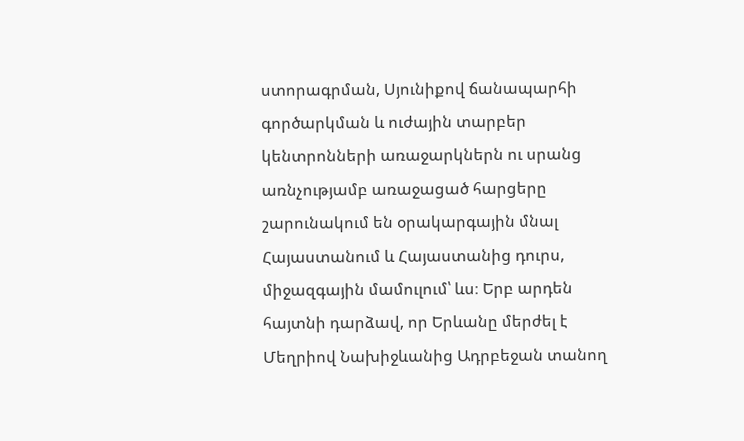ստորագրման, Սյունիքով ճանապարհի գործարկման և ուժային տարբեր կենտրոնների առաջարկներն ու սրանց առնչությամբ առաջացած հարցերը շարունակում են օրակարգային մնալ Հայաստանում և Հայաստանից դուրս, միջազգային մամուլում՝ ևս։ Երբ արդեն հայտնի դարձավ, որ Երևանը մերժել է Մեղրիով Նախիջևանից Ադրբեջան տանող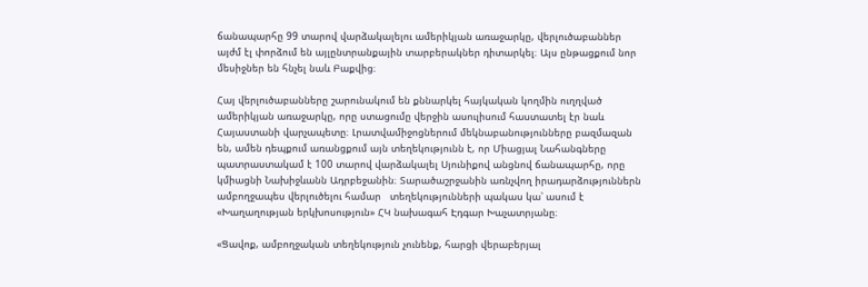ճանապարհը 99 տարով վարձակալելու ամերիկյան առաջարկը, վերլուծաբաններ այժմ էլ փորձում են այլընտրանքային տարբերակներ դիտարկել։ Այս ընթացքում նոր մեսիջներ են հնչել նաև Բաքվից։

Հայ վերլուծաբանները շարունակում են քննարկել հայկական կողմին ուղղված ամերիկյան առաջարկը, որը ստացումը վերջին ասուլիսում հաստատել էր նաև  Հայաստանի վարչապետը։ Լրատվամիջոցներում մեկնաբանությունները բազմազան են, ամեն դեպքում առանցքում այն տեղեկությունն է, որ Միացյալ Նահանգները պատրաստակամ է 100 տարով վարձակալել Սյունիքով անցնով ճանապարհը, որը կմիացնի Նախիջևանն Ադրբեջանին։ Տարածաշրջանին առնչվող իրադարձություններն ամբողջապես վերլուծելու համար   տեղեկությունների պակաս կա՝ ասում է «Խաղաղության երկխոսություն» ՀԿ նախագահ Էդգար Խաչատրյանը։

«Ցավոք, ամբողջական տեղեկություն չունենք, հարցի վերաբերյալ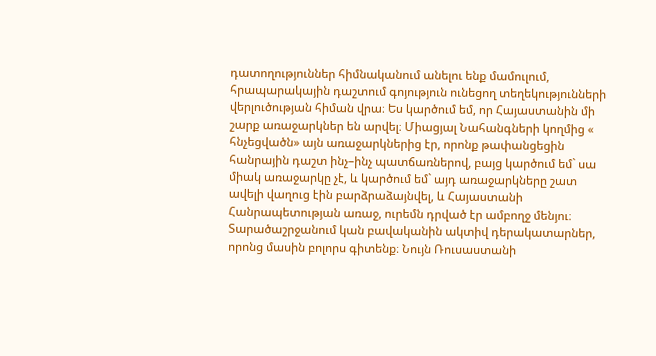դատողություններ հիմնականում անելու ենք մամուլում, հրապարակային դաշտում գոյություն ունեցող տեղեկությունների վերլուծության հիման վրա։ Ես կարծում եմ, որ Հայաստանին մի շարք առաջարկներ են արվել։ Միացյալ Նահանգների կողմից « հնչեցվածն» այն առաջարկներից էր, որոնք թափանցեցին հանրային դաշտ ինչ–ինչ պատճառներով, բայց կարծում եմ` սա միակ առաջարկը չէ, և կարծում եմ` այդ առաջարկները շատ ավելի վաղուց էին բարձրաձայնվել, և Հայաստանի Հանրապետության առաջ, ուրեմն դրված էր ամբողջ մենյու։ Տարածաշրջանում կան բավականին ակտիվ դերակատարներ, որոնց մասին բոլորս գիտենք։ Նույն Ռուսաստանի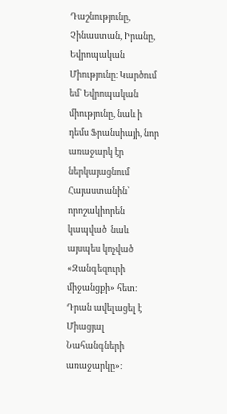Դաշնությունը, Չինաստան, Իրանը, Եվրոպական Միությունը։ Կարծում եմ` Եվրոպական միությունը, նաև ի դեմս Ֆրանսիայի, նոր առաջարկ էր ներկայացնում Հայաստանին՝ որոշակիորեն կապված  նաև   այսպես կոչված «Զանգեզուրի միջանցքի» հետ։ Դրան ավելացել է Միացյալ Նահանգների առաջարկը»։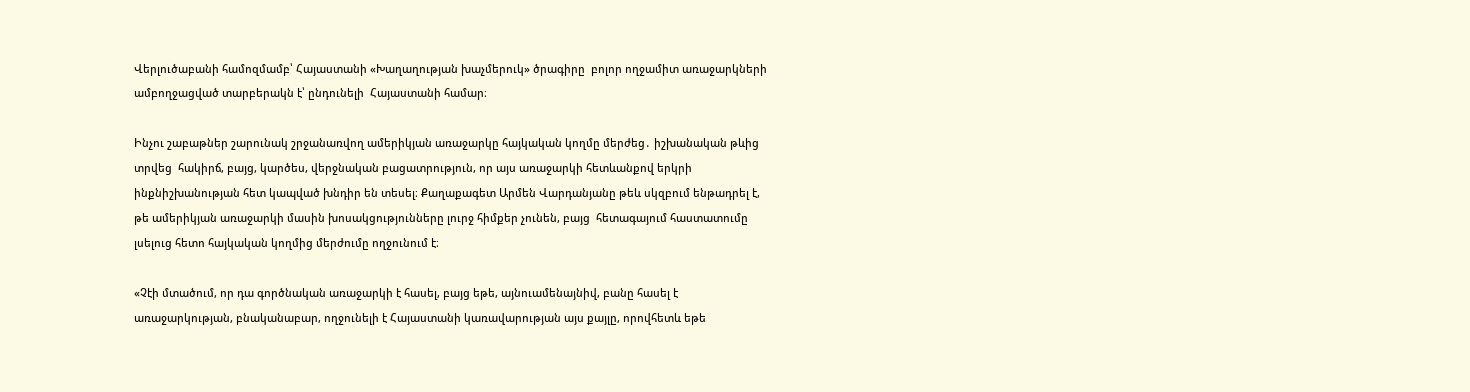Վերլուծաբանի համոզմամբ՝ Հայաստանի «Խաղաղության խաչմերուկ» ծրագիրը  բոլոր ողջամիտ առաջարկների ամբողջացված տարբերակն է՝ ընդունելի  Հայաստանի համար։

Ինչու շաբաթներ շարունակ շրջանառվող ամերիկյան առաջարկը հայկական կողմը մերժեց․ իշխանական թևից տրվեց  հակիրճ, բայց, կարծես, վերջնական բացատրություն, որ այս առաջարկի հետևանքով երկրի ինքնիշխանության հետ կապված խնդիր են տեսել։ Քաղաքագետ Արմեն Վարդանյանը թեև սկզբում ենթադրել է, թե ամերիկյան առաջարկի մասին խոսակցությունները լուրջ հիմքեր չունեն, բայց  հետագայում հաստատումը լսելուց հետո հայկական կողմից մերժումը ողջունում է։

«Չէի մտածում, որ դա գործնական առաջարկի է հասել, բայց եթե, այնուամենայնիվ, բանը հասել է առաջարկության, բնականաբար, ողջունելի է Հայաստանի կառավարության այս քայլը, որովհետև եթե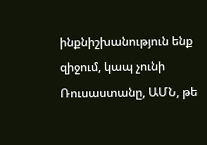ինքնիշխանություն ենք զիջում, կապ չունի   Ռուսաստանը, ԱՄՆ, թե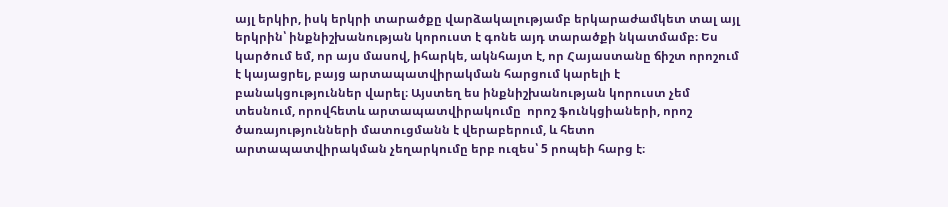այլ երկիր, իսկ երկրի տարածքը վարձակալությամբ երկարաժամկետ տալ այլ երկրին՝ ինքնիշխանության կորուստ է գոնե այդ տարածքի նկատմամբ։ Ես կարծում եմ, որ այս մասով, իհարկե, ակնհայտ է, որ Հայաստանը ճիշտ որոշում է կայացրել, բայց արտապատվիրակման հարցում կարելի է բանակցություններ վարել։ Այստեղ ես ինքնիշխանության կորուստ չեմ տեսնում, որովհետև արտապատվիրակումը  որոշ ֆունկցիաների, որոշ ծառայությունների մատուցմանն է վերաբերում, և հետո արտապատվիրակման չեղարկումը երբ ուզես՝ 5 րոպեի հարց է։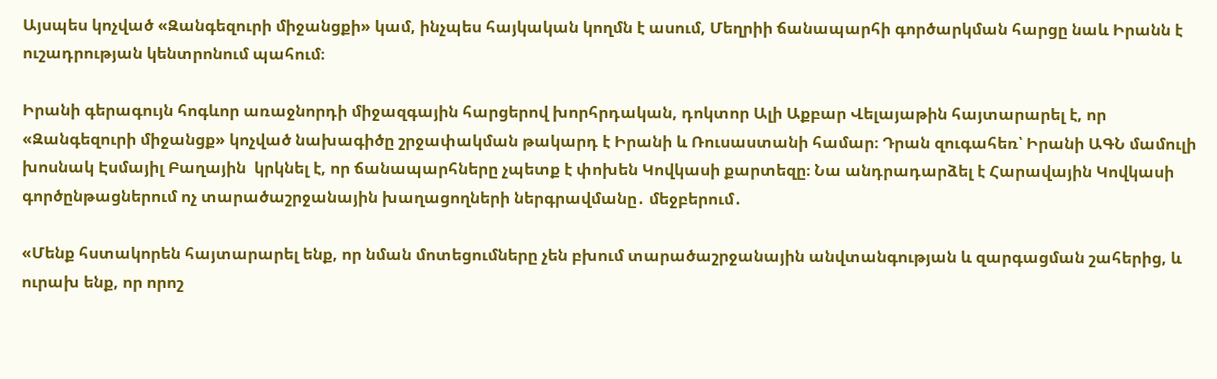Այսպես կոչված «Զանգեզուրի միջանցքի» կամ, ինչպես հայկական կողմն է ասում, Մեղրիի ճանապարհի գործարկման հարցը նաև Իրանն է ուշադրության կենտրոնում պահում։

Իրանի գերագույն հոգևոր առաջնորդի միջազգային հարցերով խորհրդական, դոկտոր Ալի Աքբար Վելայաթին հայտարարել է, որ «Զանգեզուրի միջանցք» կոչված նախագիծը շրջափակման թակարդ է Իրանի և Ռուսաստանի համար։ Դրան զուգահեռ՝ Իրանի ԱԳՆ մամուլի խոսնակ Էսմայիլ Բաղային  կրկնել է, որ ճանապարհները չպետք է փոխեն Կովկասի քարտեզը։ Նա անդրադարձել է Հարավային Կովկասի գործընթացներում ոչ տարածաշրջանային խաղացողների ներգրավմանը․ մեջբերում․

«Մենք հստակորեն հայտարարել ենք, որ նման մոտեցումները չեն բխում տարածաշրջանային անվտանգության և զարգացման շահերից, և  ուրախ ենք, որ որոշ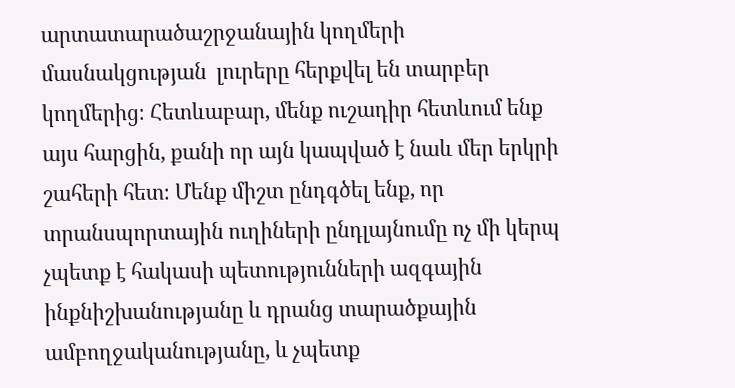արտատարածաշրջանային կողմերի մասնակցության  լուրերը հերքվել են տարբեր կողմերից։ Հետևաբար, մենք ուշադիր հետևում ենք այս հարցին, քանի որ այն կապված է նաև մեր երկրի շահերի հետ։ Մենք միշտ ընդգծել ենք, որ տրանսպորտային ուղիների ընդլայնումը ոչ մի կերպ չպետք է հակասի պետությունների ազգային ինքնիշխանությանը և դրանց տարածքային ամբողջականությանը, և չպետք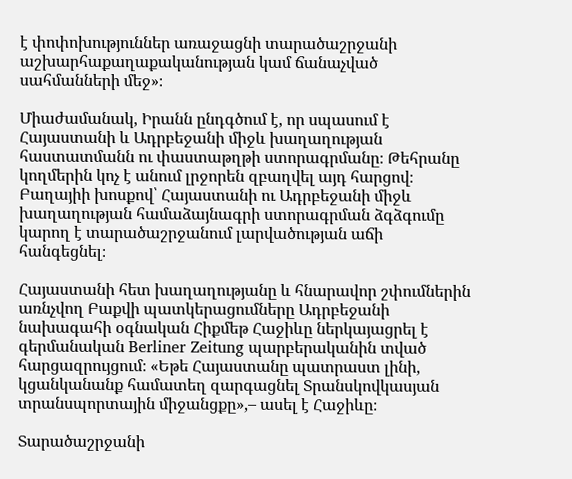է փոփոխություններ առաջացնի տարածաշրջանի աշխարհաքաղաքականության կամ ճանաչված սահմանների մեջ»։

Միաժամանակ, Իրանն ընդգծում է, որ սպասում է Հայաստանի և Ադրբեջանի միջև խաղաղության հաստատմանն ու փաստաթղթի ստորագրմանը։ Թեհրանը կողմերին կոչ է անում լրջորեն զբաղվել այդ հարցով։ Բաղայիի խոսքով՝ Հայաստանի ու Ադրբեջանի միջև խաղաղության համաձայնագրի ստորագրման ձգձգումը կարող է տարածաշրջանում լարվածության աճի հանգեցնել։

Հայաստանի հետ խաղաղությանը և հնարավոր շփումներին առնչվող Բաքվի պատկերացումները Ադրբեջանի նախագահի օգնական Հիքմեթ Հաջիևը ներկայացրել է գերմանական Berliner Zeitung պարբերականին տված հարցազրույցում։ «Եթե Հայաստանը պատրաստ լինի, կցանկանանք համատեղ զարգացնել Տրանսկովկասյան տրանսպորտային միջանցքը»,– ասել է Հաջիևը։

Տարածաշրջանի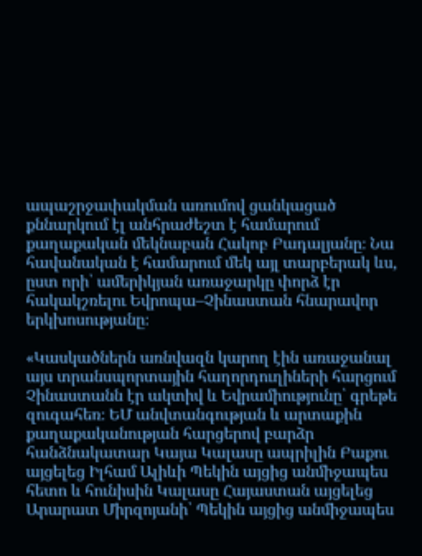ապաշրջափակման առումով ցանկացած քննարկում էլ անհրաժեշտ է համարում քաղաքական մեկնաբան Հակոբ Բադալյանը։ Նա հավանական է համարում մեկ այլ տարբերակ ևս, ըստ որի՝ ամերիկյան առաջարկը փորձ էր հակակշռելու Եվրոպա–Չինաստան հնարավոր երկխոսությանը։

«Կասկածներն առնվազն կարող էին առաջանալ այս տրանսպորտային հաղորդուղիների հարցում Չինաստանն էր ակտիվ և Եվրամիությունը՝ գրեթե զուգահեռ։ ԵՄ անվտանգության և արտաքին քաղաքականության հարցերով բարձր հանձնակատար Կայա Կալասը ապրիլին Բաքու այցելեց Իլհամ Ալիևի Պեկին այցից անմիջապես հետո և հունիսին Կալասը Հայաստան այցելեց Արարատ Միրզոյանի՝ Պեկին այցից անմիջապես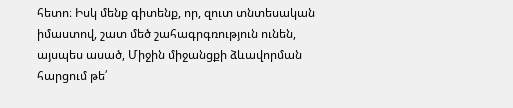հետո։ Իսկ մենք գիտենք, որ, զուտ տնտեսական իմաստով, շատ մեծ շահագրգռություն ունեն, այսպես ասած, Միջին միջանցքի ձևավորման հարցում թե՛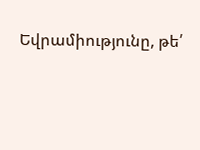Եվրամիությունը, թե՛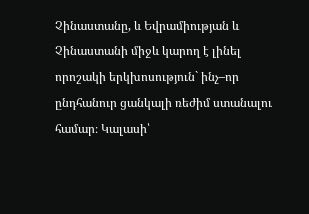Չինաստանը, և Եվրամիության և Չինաստանի միջև կարող է լինել որոշակի երկխոսություն` ինչ–որ ընդհանուր ցանկալի ռեժիմ ստանալու համար։ Կալասի՝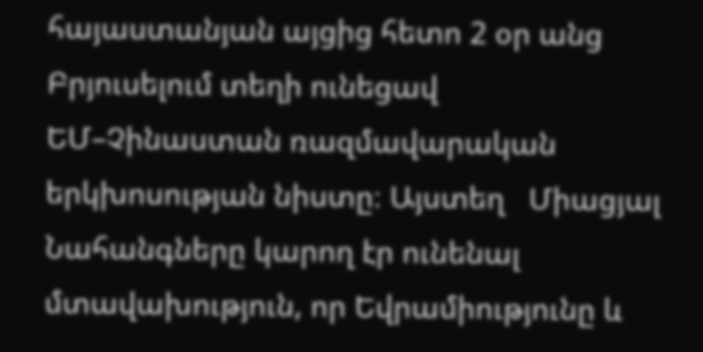հայաստանյան այցից հետո 2 օր անց Բրյուսելում տեղի ունեցավ ԵՄ–Չինաստան ռազմավարական երկխոսության նիստը։ Այստեղ   Միացյալ Նահանգները կարող էր ունենալ մտավախություն, որ Եվրամիությունը և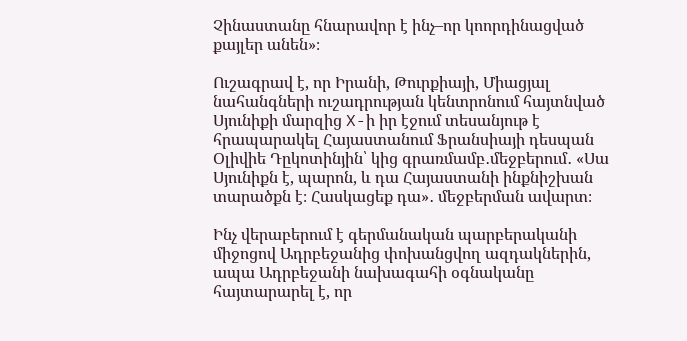Չինաստանը հնարավոր է ինչ–որ կոորդինացված քայլեր անեն»։

Ուշագրավ է, որ Իրանի, Թուրքիայի, Միացյալ նահանգների ուշադրության կենտրոնում հայտնված Սյունիքի մարզից X-ի իր էջում տեսանյութ է հրապարակել Հայաստանում Ֆրանսիայի դեսպան Օլիվիե Դըկոտինյին՝ կից գրառմամբ․մեջբերում․ «Սա Սյունիքն է, պարոն, և դա Հայաստանի ինքնիշխան տարածքն է։ Հասկացեք դա»․ մեջբերման ավարտ։

Ինչ վերաբերում է գերմանական պարբերականի միջոցով Ադրբեջանից փոխանցվող ազդակներին, ապա Ադրբեջանի նախագահի օգնականը հայտարարել է, որ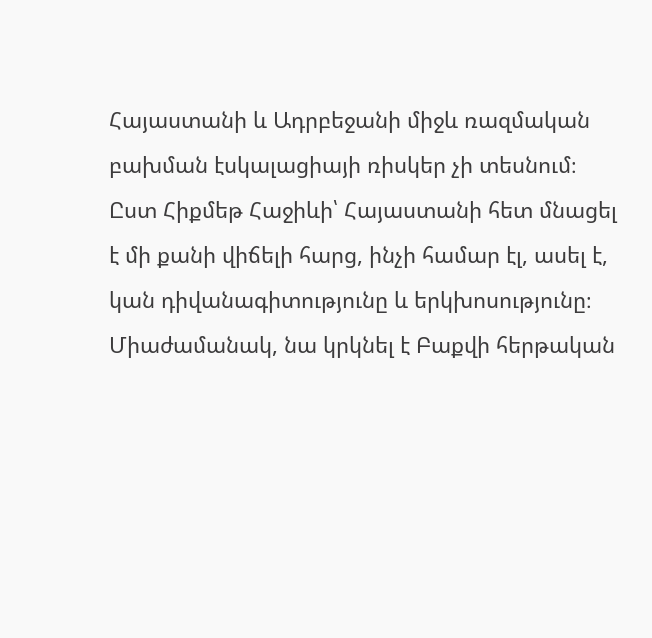Հայաստանի և Ադրբեջանի միջև ռազմական բախման էսկալացիայի ռիսկեր չի տեսնում։ Ըստ Հիքմեթ Հաջիևի՝ Հայաստանի հետ մնացել է մի քանի վիճելի հարց, ինչի համար էլ, ասել է, կան դիվանագիտությունը և երկխոսությունը։ Միաժամանակ, նա կրկնել է Բաքվի հերթական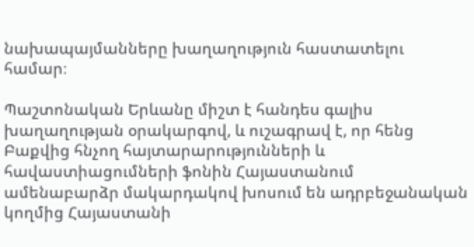նախապայմանները խաղաղություն հաստատելու համար։

Պաշտոնական Երևանը միշտ է հանդես գալիս խաղաղության օրակարգով, և ուշագրավ է, որ հենց Բաքվից հնչող հայտարարությունների և հավաստիացումների ֆոնին Հայաստանում ամենաբարձր մակարդակով խոսում են ադրբեջանական կողմից Հայաստանի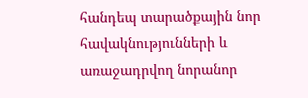հանդեպ տարածքային նոր հավակնությունների և առաջադրվող նորանոր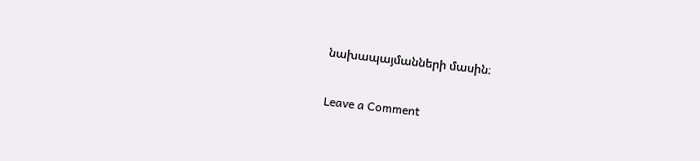նախապայմանների մասին։

Leave a Comment